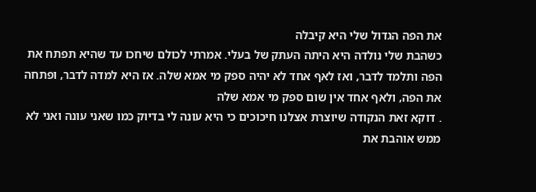את הפה הגדול שלי היא קיבלה
כשהבת שלי נולדה היא היתה העתק של בעלי. אמרתי לכולם שיחכו עד שהיא תפתח את הפה ותלמד לדבר, ואז לאף אחד לא יהיה ספק מי אמא שלה. אז היא למדה לדבר, ופתחה את הפה, ולאף אחד אין שום ספק מי אמא שלה
. דוקא זאת הנקודה שיוצרת אצלנו חיכוכים כי היא עונה לי בדיוק כמו שאני עונה ואני לא ממש אוהבת את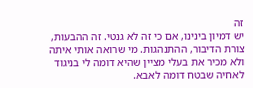זה
יש דמיון בינינו, אם כי זה לא גנטי. זה ההבעות, צורת הדיבור, ההתנהגות. מי שרואה אותי איתה ולא מכיר את בעלי מציין שהיא דומה לי בניגוד לאחיה שבטח דומה לאבא.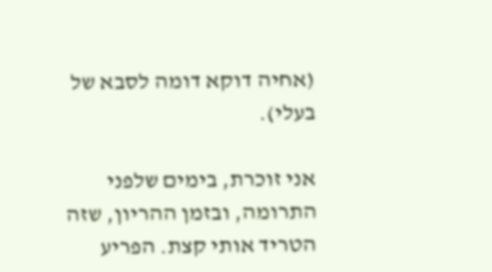(אחיה דוקא דומה לסבא של בעלי).

אני זוכרת, בימים שלפני התרומה, ובזמן ההריון, שזה הטריד אותי קצת. הפריע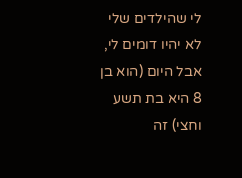לי שהילדים שלי לא יהיו דומים לי, אבל היום (הוא בן 8 היא בת תשע וחצי) זה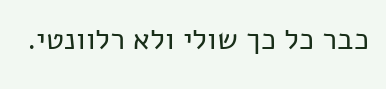כבר כל כך שולי ולא רלוונטי.